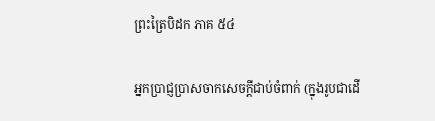ព្រះត្រៃបិដក ភាគ ៥៤

អ្នកប្រាជ្ញប្រាសចាកសេចក្តីជាប់ចំពាក់ (ក្នុងរូបជាដើ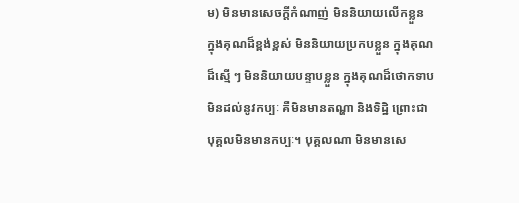ម) មិនមានសេចក្តីកំណាញ់ មិននិយាយលើកខ្លួន ក្នុងគុណដ៏ខ្ពង់ខ្ពស់ មិននិយាយប្រកបខ្លួន ក្នុងគុណដ៏ស្មើ ៗ មិននិយាយបន្ទាបខ្លួន ក្នុងគុណដ៏ថោកទាប មិនដល់នូវកប្បៈ គឺមិនមានតណ្ហា និងទិដ្ឋិ ព្រោះជាបុគ្គលមិនមានកប្បៈ។ បុគ្គលណា មិនមានសេ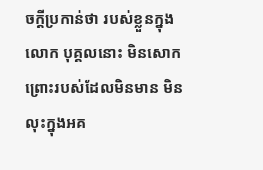ចក្តីប្រកាន់ថា របស់ខ្លួនក្នុងលោក បុគ្គលនោះ មិនសោកព្រោះរបស់ដែលមិនមាន មិនលុះក្នុងអគ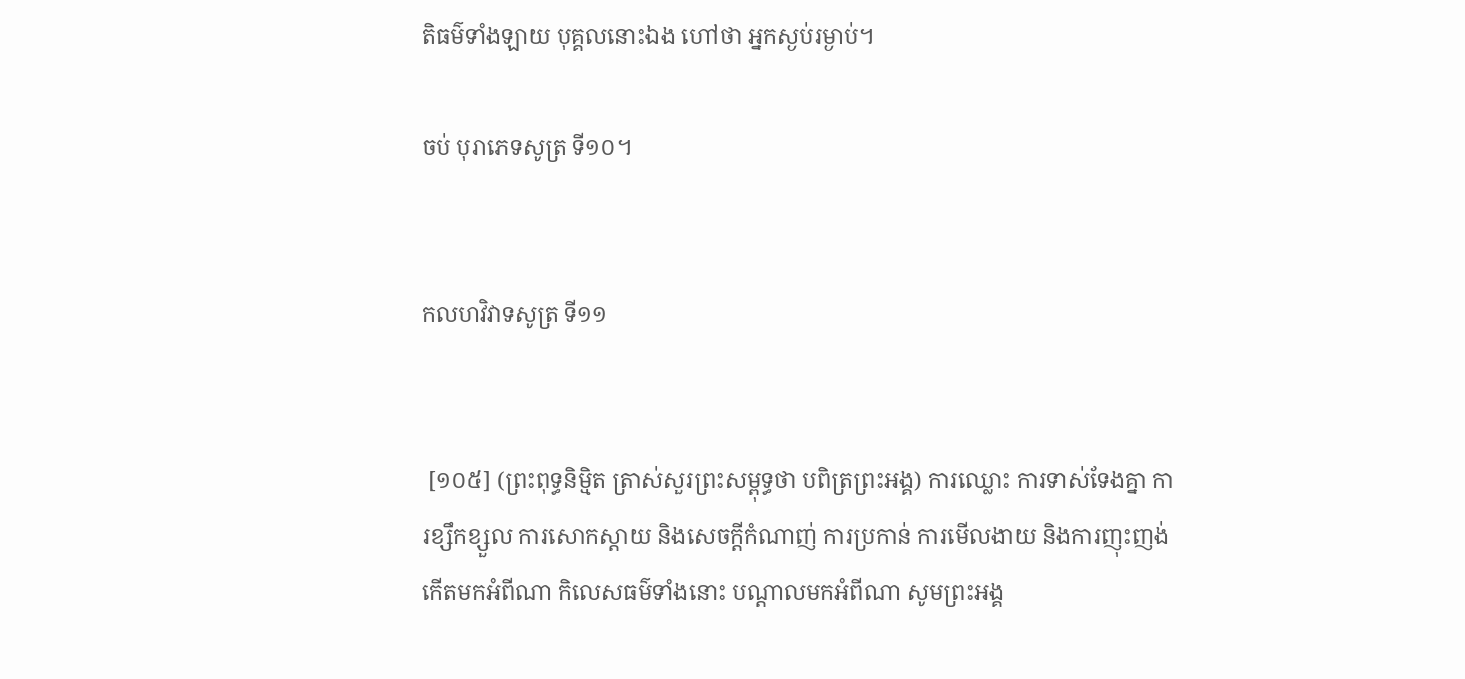តិធម៌ទាំងឡាយ បុគ្គលនោះឯង ហៅថា អ្នកស្ងប់រម្ងាប់។

ចប់ បុរាភេទសូត្រ ទី១០។


កលហវិវាទសូត្រ ទី១១


 [១០៥] (ព្រះពុទ្ធនិម្មិត ត្រាស់សួរព្រះសម្ពុទ្ធថា បពិត្រព្រះអង្គ) ការឈ្លោះ ការទាស់ទែងគ្នា ការខ្សឹកខ្សួល ការសោកស្តាយ និងសេចក្តីកំណាញ់ ការប្រកាន់ ការមើលងាយ និងការញុះញង់ កើតមកអំពីណា កិលេសធម៌ទាំងនោះ បណ្តាលមកអំពីណា សូមព្រះអង្គ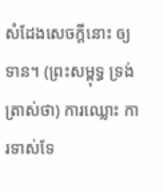សំដែងសេចក្តីនោះ ឲ្យទាន។ (ព្រះសម្ពុទ្ធ ទ្រង់ត្រាស់ថា) ការឈ្លោះ ការទាស់ទែ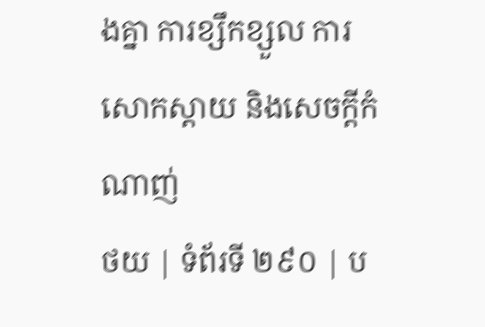ងគ្នា ការខ្សឹកខ្សួល ការសោកស្តាយ និងសេចក្តីកំណាញ់
ថយ | ទំព័រទី ២៩០ | ប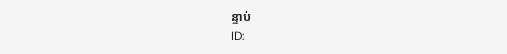ន្ទាប់
ID: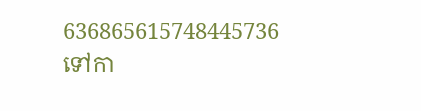636865615748445736
ទៅកា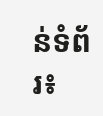ន់ទំព័រ៖